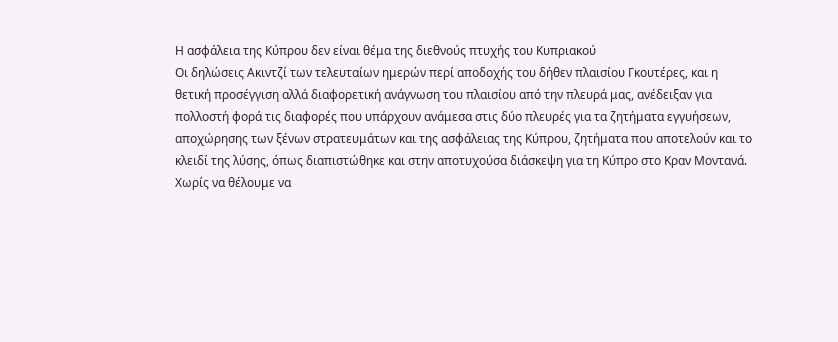Η ασφάλεια της Κύπρου δεν είναι θέμα της διεθνούς πτυχής του Κυπριακού
Οι δηλώσεις Ακιντζί των τελευταίων ημερών περί αποδοχής του δήθεν πλαισίου Γκουτέρες, και η θετική προσέγγιση αλλά διαφορετική ανάγνωση του πλαισίου από την πλευρά μας, ανέδειξαν για πολλοστή φορά τις διαφορές που υπάρχουν ανάμεσα στις δύο πλευρές για τα ζητήματα εγγυήσεων, αποχώρησης των ξένων στρατευμάτων και της ασφάλειας της Κύπρου, ζητήματα που αποτελούν και το κλειδί της λύσης, όπως διαπιστώθηκε και στην αποτυχούσα διάσκεψη για τη Κύπρο στο Κραν Μοντανά.
Χωρίς να θέλουμε να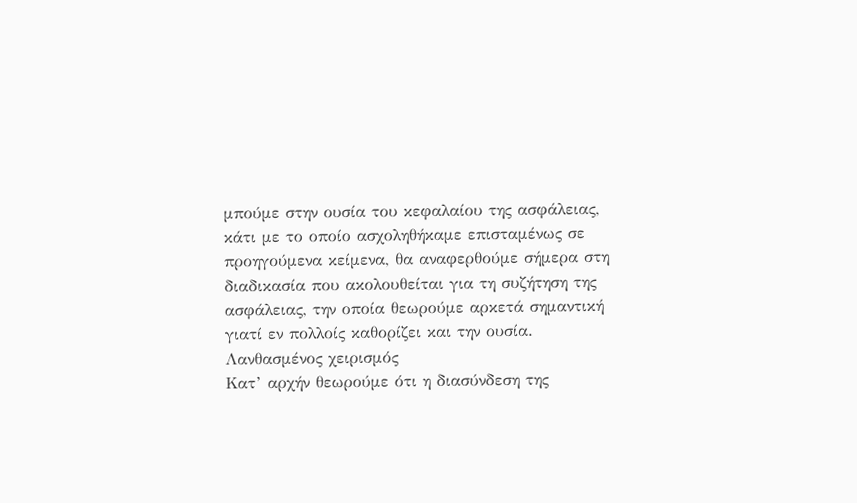μπούμε στην ουσία του κεφαλαίου της ασφάλειας, κάτι με το οποίο ασχοληθήκαμε επισταμένως σε προηγούμενα κείμενα, θα αναφερθούμε σήμερα στη διαδικασία που ακολουθείται για τη συζήτηση της ασφάλειας, την οποία θεωρούμε αρκετά σημαντική γιατί εν πολλοίς καθορίζει και την ουσία.
Λανθασμένος χειρισμός
Κατ’ αρχήν θεωρούμε ότι η διασύνδεση της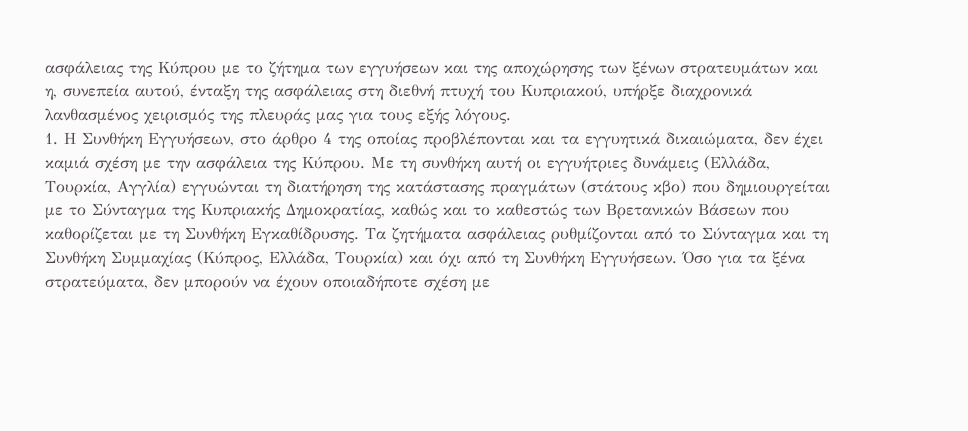ασφάλειας της Κύπρου με το ζήτημα των εγγυήσεων και της αποχώρησης των ξένων στρατευμάτων και η, συνεπεία αυτού, ένταξη της ασφάλειας στη διεθνή πτυχή του Κυπριακού, υπήρξε διαχρονικά λανθασμένος χειρισμός της πλευράς μας για τους εξής λόγους.
1. Η Συνθήκη Εγγυήσεων, στο άρθρο 4 της οποίας προβλέπονται και τα εγγυητικά δικαιώματα, δεν έχει καμιά σχέση με την ασφάλεια της Κύπρου. Με τη συνθήκη αυτή οι εγγυήτριες δυνάμεις (Ελλάδα, Τουρκία, Αγγλία) εγγυώνται τη διατήρηση της κατάστασης πραγμάτων (στάτους κβο) που δημιουργείται με το Σύνταγμα της Κυπριακής Δημοκρατίας, καθώς και το καθεστώς των Βρετανικών Βάσεων που καθορίζεται με τη Συνθήκη Εγκαθίδρυσης. Τα ζητήματα ασφάλειας ρυθμίζονται από το Σύνταγμα και τη Συνθήκη Συμμαχίας (Κύπρος, Ελλάδα, Τουρκία) και όχι από τη Συνθήκη Εγγυήσεων. Όσο για τα ξένα στρατεύματα, δεν μπορούν να έχουν οποιαδήποτε σχέση με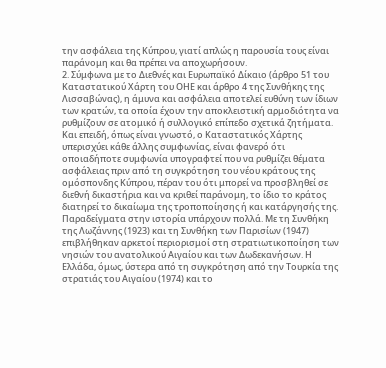την ασφάλεια της Κύπρου, γιατί απλώς η παρουσία τους είναι παράνομη και θα πρέπει να αποχωρήσουν.
2. Σύμφωνα με το Διεθνές και Ευρωπαϊκό Δίκαιο (άρθρο 51 του Καταστατικού Χάρτη του ΟΗΕ και άρθρο 4 της Συνθήκης της Λισσαβώνας), η άμυνα και ασφάλεια αποτελεί ευθύνη των ίδιων των κρατών, τα οποία έχουν την αποκλειστική αρμοδιότητα να ρυθμίζουν σε ατομικό ή συλλογικό επίπεδο σχετικά ζητήματα. Και επειδή, όπως είναι γνωστό, ο Καταστατικός Χάρτης υπερισχύει κάθε άλλης συμφωνίας, είναι φανερό ότι οποιαδήποτε συμφωνία υπογραφτεί που να ρυθμίζει θέματα ασφάλειας πριν από τη συγκρότηση του νέου κράτους της ομόσπονδης Κύπρου, πέραν του ότι μπορεί να προσβληθεί σε διεθνή δικαστήρια και να κριθεί παράνομη, το ίδιο το κράτος διατηρεί το δικαίωμα της τροποποίησης ή και κατάργησής της.
Παραδείγματα στην ιστορία υπάρχουν πολλά. Με τη Συνθήκη της Λωζάννης (1923) και τη Συνθήκη των Παρισίων (1947) επιβλήθηκαν αρκετοί περιορισμοί στη στρατιωτικοποίηση των νησιών του ανατολικού Αιγαίου και των Δωδεκανήσων. Η Ελλάδα, όμως, ύστερα από τη συγκρότηση από την Τουρκία της στρατιάς του Αιγαίου (1974) και το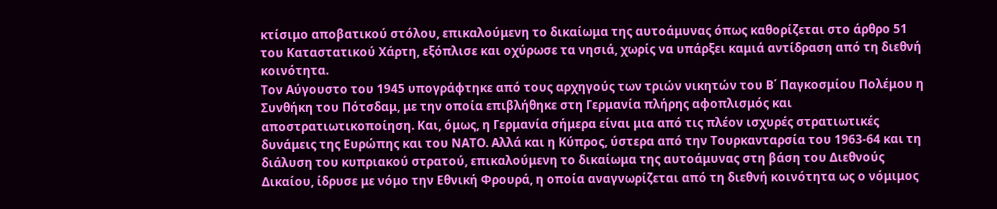κτίσιμο αποβατικού στόλου, επικαλούμενη το δικαίωμα της αυτοάμυνας όπως καθορίζεται στο άρθρο 51 του Καταστατικού Χάρτη, εξόπλισε και οχύρωσε τα νησιά, χωρίς να υπάρξει καμιά αντίδραση από τη διεθνή κοινότητα.
Τον Αύγουστο του 1945 υπογράφτηκε από τους αρχηγούς των τριών νικητών του Β΄ Παγκοσμίου Πολέμου η Συνθήκη του Πότσδαμ, με την οποία επιβλήθηκε στη Γερμανία πλήρης αφοπλισμός και αποστρατιωτικοποίηση. Και, όμως, η Γερμανία σήμερα είναι μια από τις πλέον ισχυρές στρατιωτικές δυνάμεις της Ευρώπης και του ΝΑΤΟ. Αλλά και η Κύπρος, ύστερα από την Τουρκανταρσία του 1963-64 και τη διάλυση του κυπριακού στρατού, επικαλούμενη το δικαίωμα της αυτοάμυνας στη βάση του Διεθνούς Δικαίου, ίδρυσε με νόμο την Εθνική Φρουρά, η οποία αναγνωρίζεται από τη διεθνή κοινότητα ως ο νόμιμος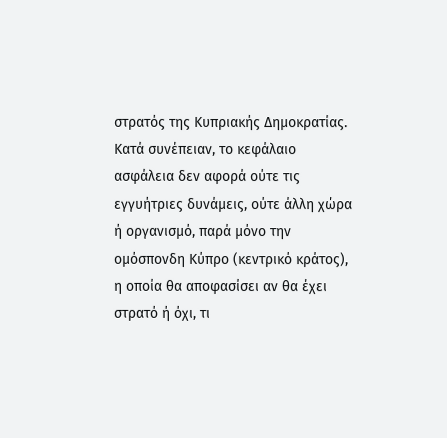στρατός της Κυπριακής Δημοκρατίας.
Κατά συνέπειαν, το κεφάλαιο ασφάλεια δεν αφορά ούτε τις εγγυήτριες δυνάμεις, ούτε άλλη χώρα ή οργανισμό, παρά μόνο την ομόσπονδη Κύπρο (κεντρικό κράτος), η οποία θα αποφασίσει αν θα έχει στρατό ή όχι, τι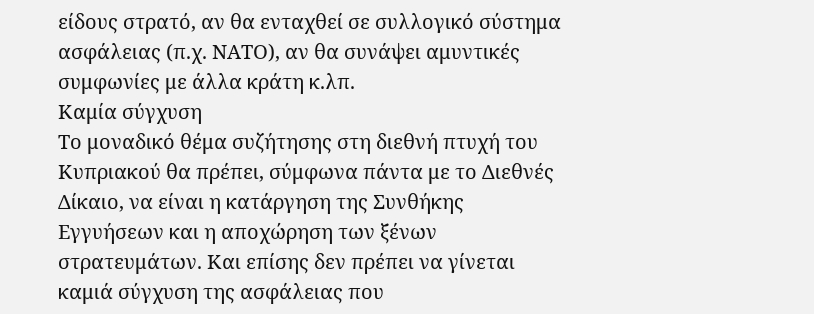είδους στρατό, αν θα ενταχθεί σε συλλογικό σύστημα ασφάλειας (π.χ. ΝΑΤΟ), αν θα συνάψει αμυντικές συμφωνίες με άλλα κράτη κ.λπ.
Καμία σύγχυση
Το μοναδικό θέμα συζήτησης στη διεθνή πτυχή του Κυπριακού θα πρέπει, σύμφωνα πάντα με το Διεθνές Δίκαιο, να είναι η κατάργηση της Συνθήκης Εγγυήσεων και η αποχώρηση των ξένων στρατευμάτων. Και επίσης δεν πρέπει να γίνεται καμιά σύγχυση της ασφάλειας που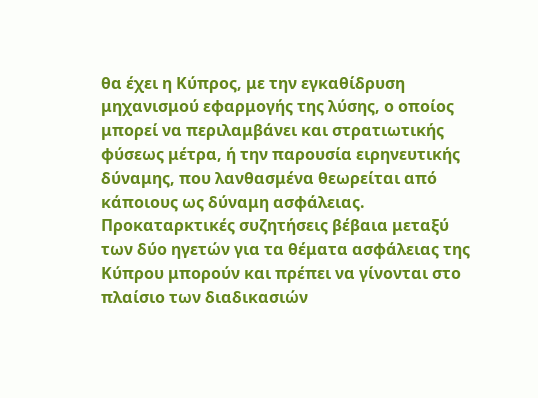θα έχει η Κύπρος, με την εγκαθίδρυση μηχανισμού εφαρμογής της λύσης, ο οποίος μπορεί να περιλαμβάνει και στρατιωτικής φύσεως μέτρα, ή την παρουσία ειρηνευτικής δύναμης, που λανθασμένα θεωρείται από κάποιους ως δύναμη ασφάλειας.
Προκαταρκτικές συζητήσεις βέβαια μεταξύ των δύο ηγετών για τα θέματα ασφάλειας της Κύπρου μπορούν και πρέπει να γίνονται στο πλαίσιο των διαδικασιών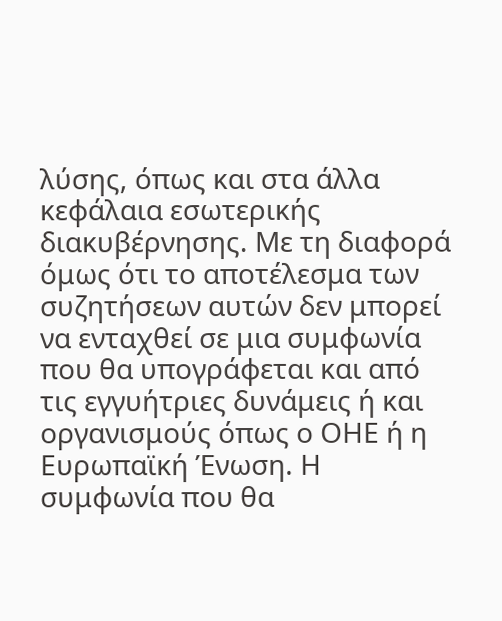λύσης, όπως και στα άλλα κεφάλαια εσωτερικής διακυβέρνησης. Με τη διαφορά όμως ότι το αποτέλεσμα των συζητήσεων αυτών δεν μπορεί να ενταχθεί σε μια συμφωνία που θα υπογράφεται και από τις εγγυήτριες δυνάμεις ή και οργανισμούς όπως ο ΟΗΕ ή η Ευρωπαϊκή Ένωση. Η συμφωνία που θα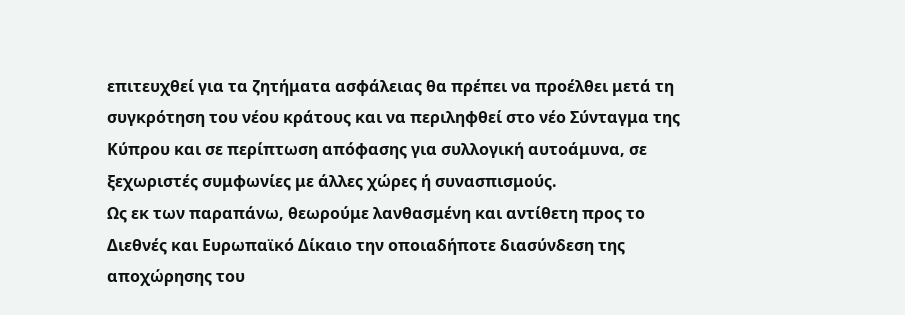επιτευχθεί για τα ζητήματα ασφάλειας θα πρέπει να προέλθει μετά τη συγκρότηση του νέου κράτους και να περιληφθεί στο νέο Σύνταγμα της Κύπρου και σε περίπτωση απόφασης για συλλογική αυτοάμυνα, σε ξεχωριστές συμφωνίες με άλλες χώρες ή συνασπισμούς.
Ως εκ των παραπάνω, θεωρούμε λανθασμένη και αντίθετη προς το Διεθνές και Ευρωπαϊκό Δίκαιο την οποιαδήποτε διασύνδεση της αποχώρησης του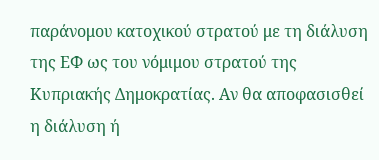παράνομου κατοχικού στρατού με τη διάλυση της ΕΦ ως του νόμιμου στρατού της Κυπριακής Δημοκρατίας. Αν θα αποφασισθεί η διάλυση ή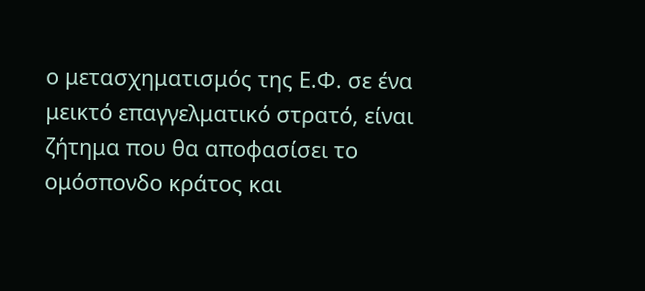ο μετασχηματισμός της Ε.Φ. σε ένα μεικτό επαγγελματικό στρατό, είναι ζήτημα που θα αποφασίσει το ομόσπονδο κράτος και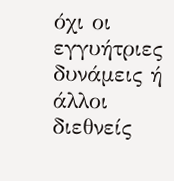όχι οι εγγυήτριες δυνάμεις ή άλλοι διεθνείς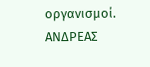οργανισμοί.
ΑΝΔΡΕΑΣ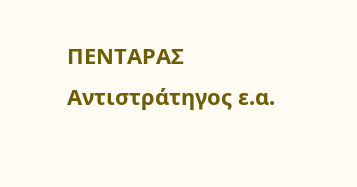ΠΕΝΤΑΡΑΣ
Αντιστράτηγος ε.α.